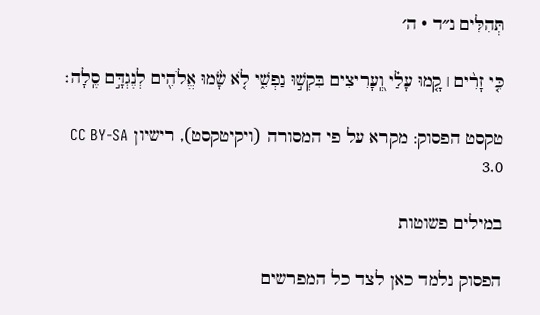תְּהִלִּים נ״ד · ה׳

כִּ֤י זָרִ֨ים ׀ קָ֤מוּ עָלַ֗י וְֽ֭עָרִיצִים בִּקְשׁ֣וּ נַפְשִׁ֑י לֹ֤א שָׂ֨מוּ אֱלֹהִ֖ים לְנֶגְדָּ֣ם סֶֽלָה׃

טקסט הפסוק: מקרא על פי המסורה (ויקיטקסט), רישיון CC BY-SA 3.0

במילים פשוטות

הפסוק נלמד כאן לצד כל המפרשים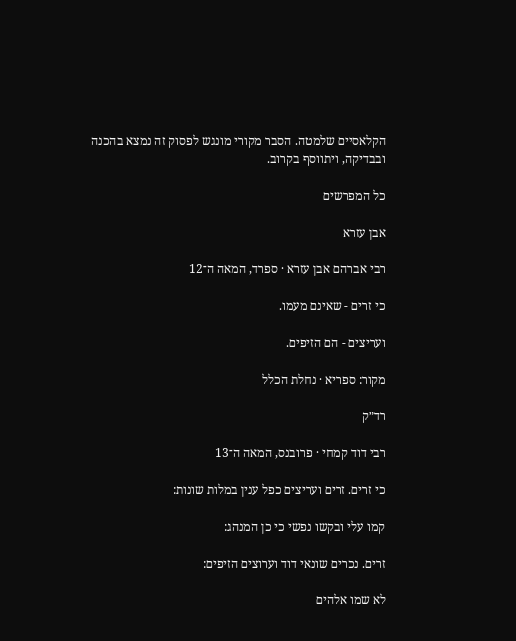הקלאסיים שלמטה. הסבר מקורי מונגש לפסוק זה נמצא בהכנה ובבדיקה, ויתווסף בקרוב.

כל המפרשים

אבן עזרא

רבי אברהם אבן עזרא · ספרד, המאה ה־12

כי זרים - שאינם מעמו.

ועריצים - הם הזיפים.

מקור: ספריא · נחלת הכלל

רד״ק

רבי דוד קמחי · פרובנס, המאה ה־13

כי זרים. זרים ועריצים כפל ענין במלות שונות:

קמו עלי ובקשו נפשי כי כן המנהג:

זרים. נכרים שונאי דוד וערוצים הזיפים:

לא שמו אלהים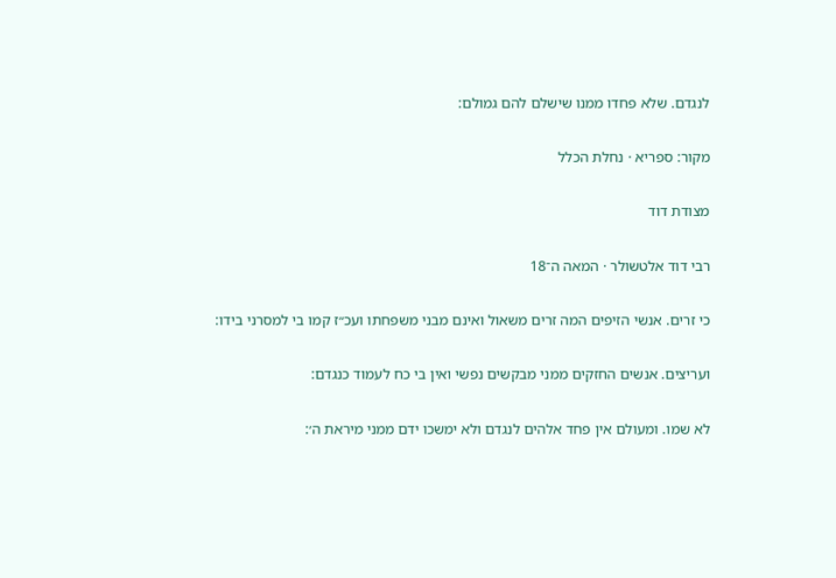לנגדם. שלא פחדו ממנו שישלם להם גמולם:

מקור: ספריא · נחלת הכלל

מצודת דוד

רבי דוד אלטשולר · המאה ה־18

כי זרים. אנשי הזיפים המה זרים משאול ואינם מבני משפחתו ועכ״ז קמו בי למסרני בידו:

ועריצים. אנשים החזקים ממני מבקשים נפשי ואין בי כח לעמוד כנגדם:

לא שמו. ומעולם אין פחד אלהים לנגדם ולא ימשכו ידם ממני מיראת ה׳: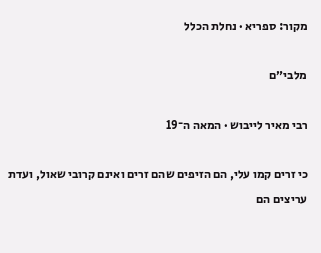מקור: ספריא · נחלת הכלל

מלבי״ם

רבי מאיר לייבוש · המאה ה־19

כי זרים קמו עלי, הם הזיפים שהם זרים ואינם קרובי שאול, ועדת עריצים הם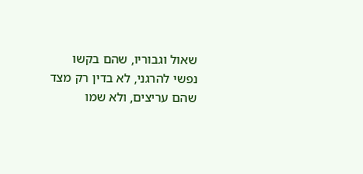שאול וגבוריו, שהם בקשו נפשי להרגני, לא בדין רק מצד שהם עריצים, ולא שמו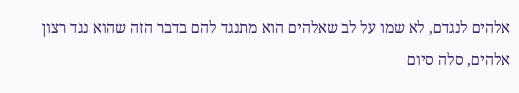אלהים לנגדם, לא שמו על לב שאלהים הוא מתנגד להם בדבר הזה שהוא נגד רצון אלהים, סלה סיום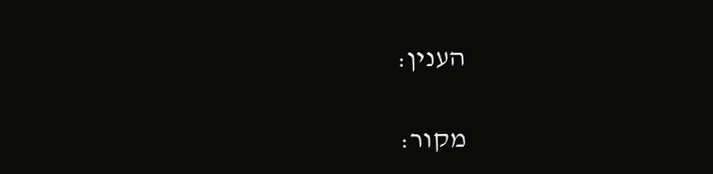הענין:

מקור: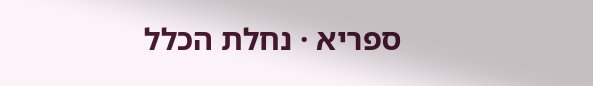ספריא · נחלת הכלל